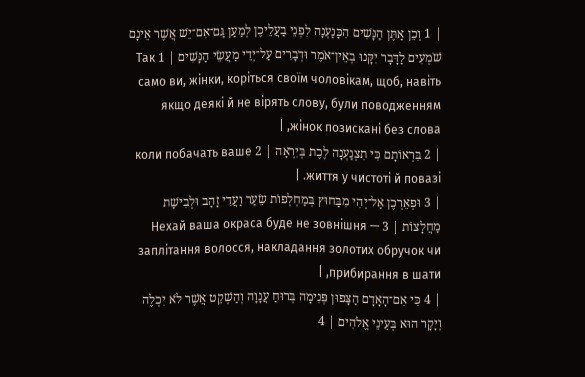| 1 וְכֵן אַתֶּן הַנָּשִׁים הִכָּנַעְנָה לִפְנֵי בַעֲלֵיכֶן לְמַעַן גַּם־אִם־יֵשׁ אֲשֶׁר אֵינָם שֹׁמְעִים לַדָּבָר יִקָּנוּ בְאֵין־אֹמֶר וּדְבָרִים עַל־יְדֵי מַעֲשֵׂי הַנָּשִׁים | 1 Так само ви, жінки, коріться своїм чоловікам, щоб, навіть якщо деякі й не вірять слову, були поводженням жінок позискані без слова, |
| 2 בִּרְאוֹתָם כִּי תִצְנַעְנָה לֶכֶת בְּיִרְאָה | 2 коли побачать ваше життя у чистоті й повазі. |
| 3 וּפְאֵרְכֶן אַל־יְהִי מִבַּחוּץ בְּמַחְלְפוֹת שֵׂעַר וַעֲדִי זָהָב וּלְבִישַׁת מַחֲלָצוֹת | 3 Нехай ваша окраса буде не зовнішня — заплітання волосся, накладання золотих обручок чи прибирання в шати, |
| 4 כִּי אִם־הָאָדָם הַצָּפוּן פְּנִימָה בְּרוּחַ עֲנָוָה וְהַשְׁקֵט אֲשֶׁר לֹא יִכְלֶה וְיָקָר הוּא בְּעֵינֵי אֱלֹהִים | 4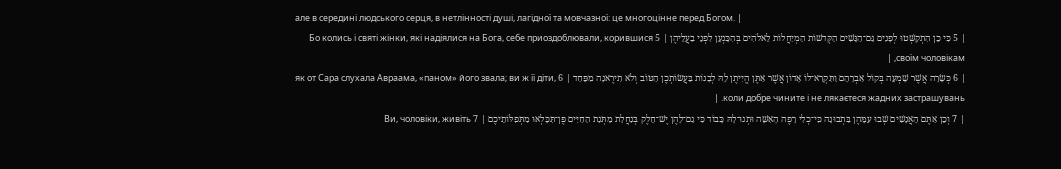але в середині людського серця, в нетлінності душі, лагідної та мовчазної: це многоцінне перед Богом. |
| 5 כִּי כֵן הִתְקַשְּׁטוּ לְפָנִים גַּם־הַנָּשִׁים הַקְּדשׁוֹת הַמְיַחֲלוֹת לֵאלֹהִים בְּהִכָּנְעָן לִפְנֵי בַעֲלֵיהֶן | 5 Бо колись і святі жінки, які надіялися на Бога, себе приоздоблювали, корившися своїм чоловікам, |
| 6 כְּשָׂרָה אֲשֶׁר שָׁמְעָה בְּקוֹל אַבְרָהָם וַתִּקְרָא־לוֹ אָדוֹן אֲשֶׁר אַתֶּן הֱיִיתֶן לָהּ לְבָנוֹת בַּעֲשׂוֹתְכֶן הַטּוֹב וְלֹא תִירֶאנָה מִפָּחַד | 6 як от Сара слухала Авраама, «паном» його звала; ви ж її діти, коли добре чините і не лякаєтеся жадних застрашувань. |
| 7 וְכֵן אַתֶּם הָאֲנָשִׁים שְׁבוּ עִמָּהֶן בִּתְבוּנָה כִּי־כְלִי רָפֶה הָאִשָּׁה וּתְנוּ־לָהּ כָּבוֹד כִּי גַם־לָהֶן יֶשׁ־חֵלֶק בְּנַחֲלַת מַתְּנַת הַחַיִּים פֶּן־תִּכָּלְאוּ מִתְּפִלּוֹתֵיכֶם | 7 Ви, чоловіки, живіть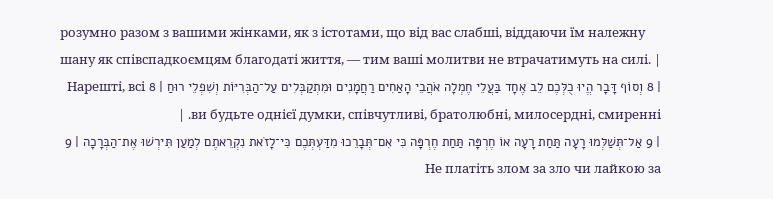розумно разом з вашими жінками, як з істотами, що від вас слабші, віддаючи їм належну шану як співспадкоємцям благодаті життя, — тим ваші молитви не втрачатимуть на силі. |
| 8 וְסוֹף דָּבָר הֱיוּ כֻלְּכֶם לֵב אֶחָד בַּעֲלֵי חֶמְלָה אֹהֲבֵי הָאַחִים רַחֲמָנִים וּמִתְקַבְּלִים עַל־הַבְּרִיּוֹת וְשִׁפְלֵי רוּחַ | 8 Нарешті, всі ви будьте однієї думки, співчутливі, братолюбні, милосердні, смиренні. |
| 9 אַל־תְּשַׁלְּמוּ רָעָה תַּחַת רָעָה אוֹ חֶרְפָּה תַּחַת חֶרְפָּה כִּי אִם־תְּבָרֵכוּ מִדַּעְתְּכֶם כִּי־לָזֹאת נִקְרֵאתֶם לְמַעַן תִּירְשׁוּ אֶת־הַבְּרָכָה | 9 Не платіть злом за зло чи лайкою за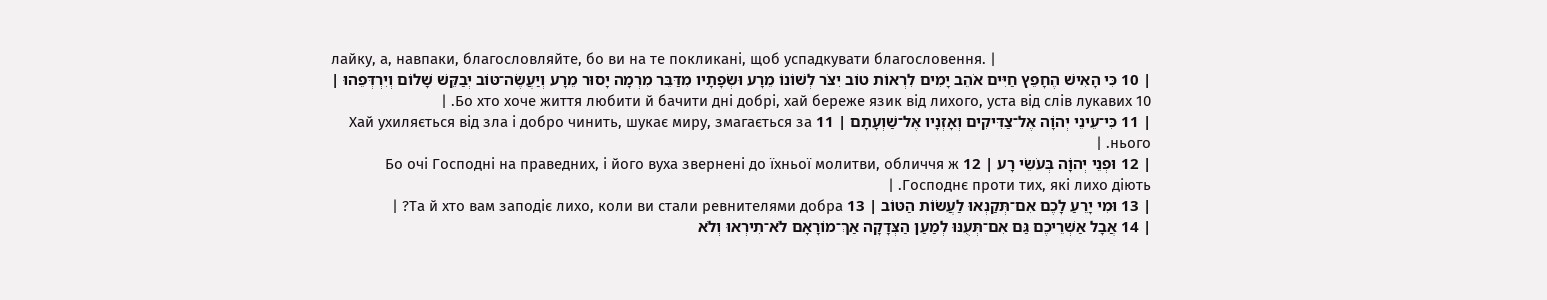лайку, а, навпаки, благословляйте, бо ви на те покликані, щоб успадкувати благословення. |
| 10 כִּי הָאִישׁ הֶחָפֵץ חַיִּים אֹהֵב יָמִים לִרְאוֹת טוֹב יִצֹּר לְשׁוֹנוֹ מֵרָע וּשְׂפָתָיו מִדַּבֵּר מִרְמָה יָסוּר מֵרָע וְיַעֲשֶׂה־טּוֹב יְבַקֵּשׁ שָׁלוֹם וְיִרְדְּפֵהוּ | 10 Бо хто хоче життя любити й бачити дні добрі, хай береже язик від лихого, уста від слів лукавих. |
| 11 כִּי־עֵינֵי יְהוָֹה אֶל־צַדִּיקִים וְאָזְנָיו אֶל־שַׁוְעָתָם | 11 Хай ухиляється від зла і добро чинить, шукає миру, змагається за нього. |
| 12 וּפְנֵי יְהוָֹה בְּעֹשֵׂי רָע | 12 Бо очі Господні на праведних, і його вуха звернені до їхньої молитви, обличчя ж Господнє проти тих, які лихо діють. |
| 13 וּמִי יָרֵעַ לָכֶם אִם־תְּקַנְאוּ לַעֲשׂוֹת הַטּוֹב | 13 Та й хто вам заподіє лихо, коли ви стали ревнителями добра? |
| 14 אֲבָל אַשְׁרֵיכֶם גַּם אִם־תְּעֻנּוּ לְמַעַן הַצְּדָקָה אַךְ־מוֹרָאָם לֹא־תִירְאוּ וְלֹא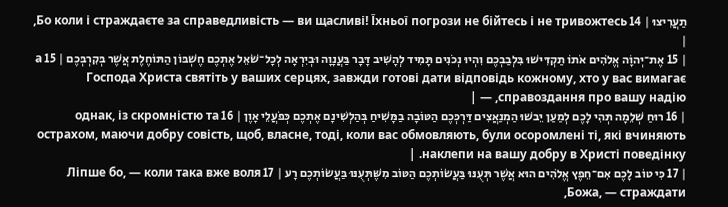תַעֲרִיצוּ | 14 Бо коли і страждаєте за справедливість — ви щасливі! Їхньої погрози не бійтесь і не тривожтесь, |
| 15 אֶת־יְהוָֹה אֱלֹהִים אֹתוֹ תַקְדִּישׁוּ בִּלְבַבְכֶם וִהְיוּ נְכֹנִים תָּמִיד לְהָשִׁיב דָּבָר בַּעֲנָוָה וּבְיִרְאָה לְכָל־שֹׁאֵל אֶתְכֶם חֶשְׁבּוֹן הַתּוֹחֶלֶת אֲשֶׁר בְּקִרְבְּכֶם | 15 а Господа Христа святіть у ваших серцях, завжди готові дати відповідь кожному, хто у вас вимагає справоздання про вашу надію, — |
| 16 רוּחַ שְׁלֵמָה תְּהִי לָכֶם לְמַעַן יֵבשׁוּ הַמְנַאֲצִים דַּרְכְּכֶם הַטּוֹבָה בַמָּשִׁיחַ בְּהַלְשִׁינָם אֶתְכֶם כְּפֹעֲלֵי אָוֶן | 16 однак, із скромністю та острахом, маючи добру совість, щоб, власне, тоді, коли вас обмовляють, були осоромлені ті, які вчиняють наклепи на вашу добру в Христі поведінку. |
| 17 כִּי טוֹב לָכֶם אִם־חֵפֶץ אֱלֹהִים הוּא אֲשֶׁר תְּעֻנּוּ בַּעֲשׂוֹתְכֶם הַטּוֹב מִשֶּׁתְּעֻנּוּ בַּעֲשׂוֹתְכֶם רָע | 17 Ліпше бо, — коли така вже воля Божа, — страждати,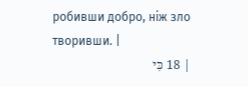робивши добро, ніж зло творивши. |
| 18 כִּי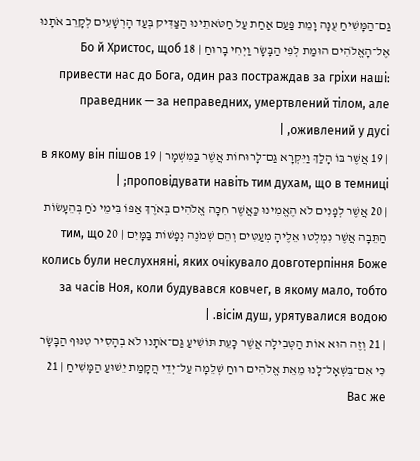גַם־הַמָּשִׁיחַ עֻנָּה וָמֵת פַּעַם אַחַת עַל חַטֹּאתֵינוּ הַצַּדִּיק בְּעַד הָרְשָׁעִים לְקָרֵב אֹתָנוּ אֶל־הָאֱלֹהִים הוּמַת לְפִי הַבָּשָׂר וַיְחִי בָרוּחַ | 18 Бо й Христос, щоб привести нас до Бога, один раз постраждав за гріхи наші: праведник — за неправедних, умертвлений тілом, але оживлений у дусі, |
| 19 אֲשֶׁר בּוֹ הָלַךְ וַיִּקְרָא גַּם־לָרוּחוֹת אֲשֶׁר בַּמִּשְׁמָר | 19 в якому він пішов проповідувати навіть тим духам, що в темниці; |
| 20 אֲשֶׁר לְפָנִים לֹא הֶאֱמִינוּ כַּאֲשֶׁר חִכָּה אֱלֹהִים בְּאֹרֶךְ אַפּוֹ בִּימֵי נֹחַ בְּהֵעָשׂוֹת הַתֵּבָה אֲשֶׁר נִמְלְטוּ אֵלֶיהָ מְעַטִּים וְהֵם שְׁמֹנֶה נְפָשׁוֹת בַּמָּיִם | 20 тим, що колись були неслухняні, яких очікувало довготерпіння Боже за часів Ноя, коли будувався ковчег, в якому мало, тобто вісім душ, урятувалися водою. |
| 21 וְזֶה הוּא אוֹת הַטְּבִילָה אֲשֶׁר כָּעֵת תּוֹשִׁיעַ גַּם־אֹתָנוּ לֹא בְהָסִיר טִנּוּף הַבָּשָׂר כִּי אִם־בִּשְׁאָל־לָנוּ מֵאֵת אֱלֹהִים רוּחַ שְׁלֵמָה עַל־יְדֵי הֲקָמַת יֵשׁוּעַ הַמָּשִׁיחַ | 21 Вас же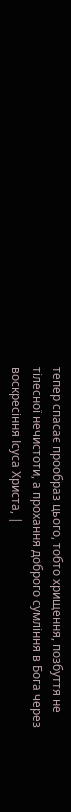тепер спасає прообраз цього, тобто хрищення, позбуття не тілесної нечистоти, а прохання доброго сумління в Бога через воскресіння Ісуса Христа, |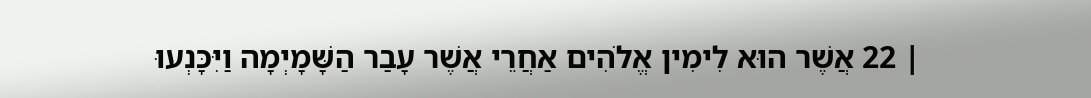| 22 אֲשֶׁר הוּא לִימִין אֱלֹהִים אַחֲרֵי אֲשֶׁר עָבַר הַשָּׁמָיְמָה וַיִּכָּנְעוּ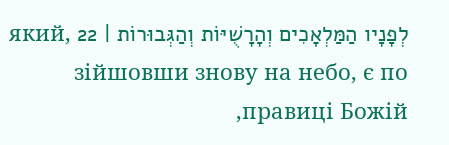לְפָנָיו הַמַּלְאָכִים וְהָרָשֻׁיּוֹת וְהַגְּבוּרוֹת | 22 який, зійшовши знову на небо, є по правиці Божій,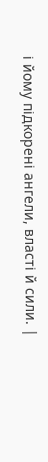і йому підкорені ангели, власті й сили. |